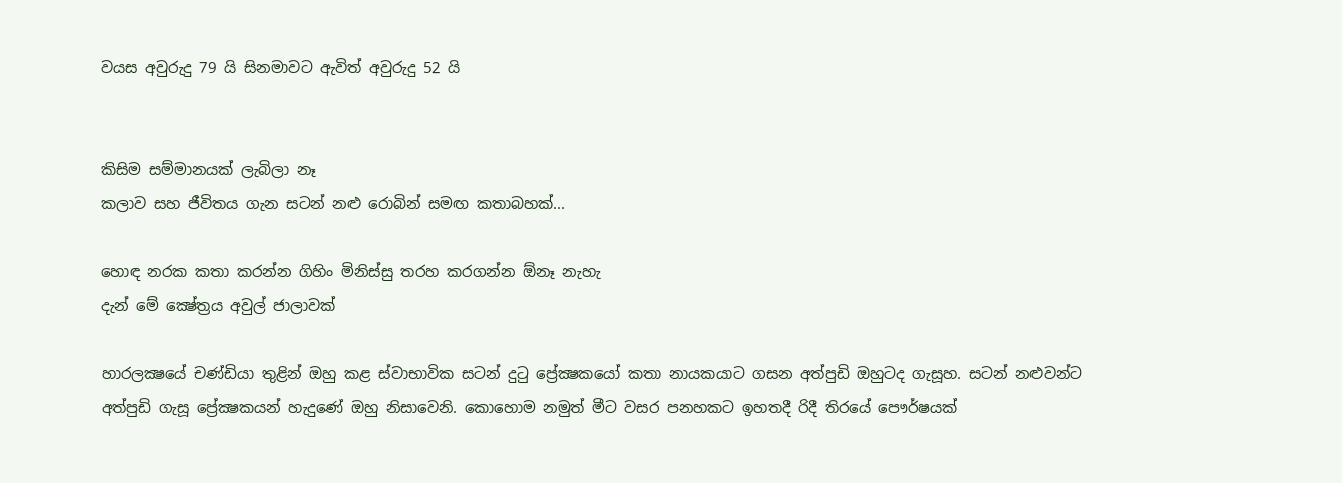වයස අවුරුදු 79 යි සිනමාවට ඇවිත් අවුරුදු 52 යි


කිසිම සම්මානයක්‌ ලැබිලා නෑ
කලාව සහ ජීවිතය ගැන සටන් නළු රොබින් සමඟ කතාබහක්‌...

හොඳ නරක කතා කරන්න ගිහිං මිනිස්‌සු තරහ කරගන්න ඕනෑ නැහැ
දැන් මේ ක්‍ෂේත්‍රය අවුල් ජාලාවක්‌

හාරලක්‍ෂයේ චණ්‌ඩියා තුළින් ඔහු කළ ස්‌වාභාවික සටන් දුටු ප්‍රේක්‍ෂකයෝ කතා නායකයාට ගසන අත්පුඩි ඔහුටද ගැසූහ. සටන් නළුවන්ට අත්පුඩි ගැසූ ප්‍රේක්‍ෂකයන් හැදුණේ ඔහු නිසාවෙනි. කොහොම නමුත් මීට වසර පනහකට ඉහතදී රිදී තිරයේ පෞර්ෂයක්‌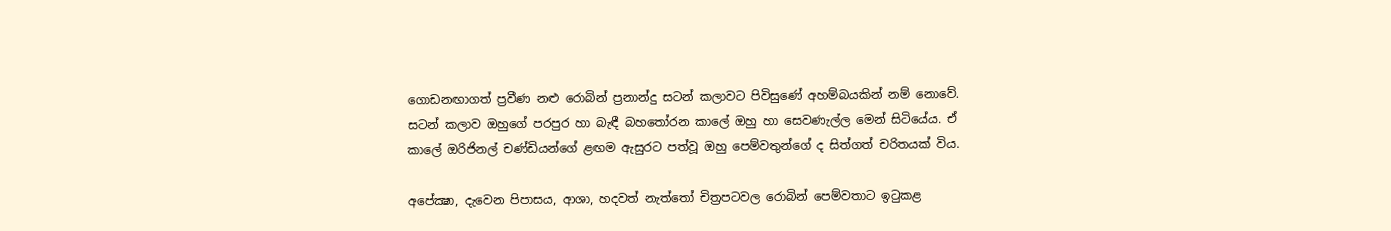ගොඩනඟාගත් ප්‍රවීණ නළු රොබින් ප්‍රනාන්දු සටන් කලාවට පිවිසුණේ අහම්බයකින් නම් නොවේ. සටන් කලාව ඔහුගේ පරපුර හා බැඳී බහතෝරන කාලේ ඔහු හා සෙවණැල්ල මෙන් සිටියේය. ඒ කාලේ ඔරිජිනල් චණ්‌ඩියන්ගේ ළඟම ඇසුරට පත්වූ ඔහු පෙම්වතුන්ගේ ද සිත්ගත් චරිතයක්‌ විය.

අපේක්‍ෂා, දැවෙන පිපාසය, ආශා, හදවත් නැත්තෝ චිත්‍රපටවල රොබින් පෙම්වතාට ඉටුකළ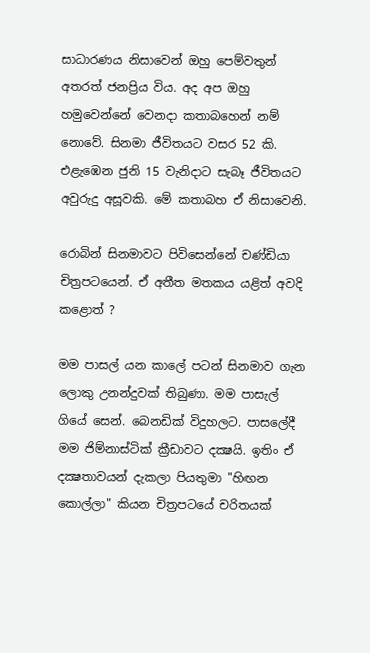සාධාරණය නිසාවෙන් ඔහු පෙම්වතුන් අතරත් ජනප්‍රිය විය. අද අප ඔහු හමුවෙන්නේ වෙනදා කතාබහෙන් නම් නොවේ. සිනමා ජීවිතයට වසර 52 කි. එළැඹෙන ජුනි 15 වැනිදාට සැබෑ ජීවිතයට අවුරුදු අසූවකි. මේ කතාබහ ඒ නිසාවෙනි.

රොබින් සිනමාවට පිවිසෙන්නේ චණ්‌ඩියා චිත්‍රපටයෙන්. ඒ අතීත මතකය යළිත් අවදි කළොත් ?

මම පාසල් යන කාලේ පටන් සිනමාව ගැන ලොකු උනන්දුවක්‌ තිබුණා. මම පාසැල් ගියේ සෙන්. බෙනඩික්‌ විදුහලට. පාසලේදී මම ජිම්නාස්‌ටික්‌ ක්‍රීඩාවට දක්‍ෂයි. ඉතිං ඒ දක්‍ෂතාවයන් දැකලා පියතුමා "හිඟන කොල්ලා" කියන චිත්‍රපටයේ චරිතයක්‌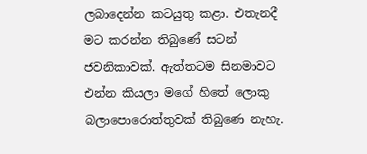ලබාදෙන්න කටයුතු කළා. එතැනදී මට කරන්න තිබුණේ සටන් ජවනිකාවක්‌. ඇත්තටම සිනමාවට එන්න කියලා මගේ හිතේ ලොකු බලාපොරොත්තුවක්‌ තිබුණෙ නැහැ.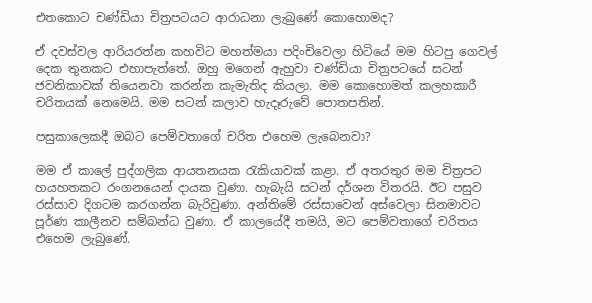එතකොට චණ්‌ඩියා චිත්‍රපටයට ආරාධනා ලැබුණේ කොහොමද?

ඒ දවස්‌වල ආරියරත්න කහවිට මහත්මයා පදිංචිවෙලා හිටියේ මම හිටපු ගෙවල් දෙක තුනකට එහාපැත්තේ. ඔහු මගෙන් ඇහුවා චණ්‌ඩියා චිත්‍රපටයේ සටන් ජවනිකාවක්‌ තියෙනවා කරන්න කැමැතිද කියලා. මම කොහොමත් කලහකාරී චරිතයක්‌ නෙමෙයි. මම සටන් කලාව හැදෑරුවේ පොතපතින්.

පසුකාලෙකදී ඔබට පෙම්වතාගේ චරිත එහෙම ලැබෙනවා?

මම ඒ කාලේ පුද්ගලික ආයතනයක රැකියාවක්‌ කළා. ඒ අතරතුර මම චිත්‍රපට හයහතකට රංගනයෙන් දායක වුණා. හැබැයි සටන් දර්ශන විතරයි. ඊට පසුව රස්‌සාව දිගටම කරගන්න බැරිවුණා. අන්තිමේ රස්‌සාවෙන් අස්‌වෙලා සිනමාවට පූර්ණ කාලීනව සම්බන්ධ වුණා. ඒ කාලයේදී තමයි, මට පෙම්වතාගේ චරිතය එහෙම ලැබුණේ.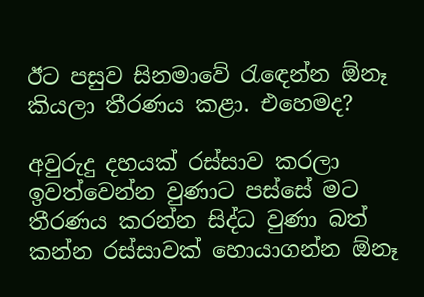ඊට පසුව සිනමාවේ රැඳෙන්න ඕනෑ කියලා තීරණය කළා. එහෙමද?

අවුරුදු දහයක්‌ රස්‌සාව කරලා ඉවත්වෙන්න වුණාට පස්‌සේ මට තීරණය කරන්න සිද්ධ වුණා බත් කන්න රස්‌සාවක්‌ හොයාගන්න ඕනෑ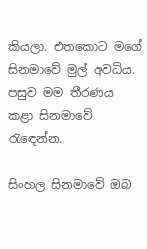කියලා. එතකොට මගේ සිනමාවේ මුල් අවධිය. පසුව මම තීරණය කළා සිනමාවේ රැඳෙන්න.

සිංහල සිනමාවේ ඔබ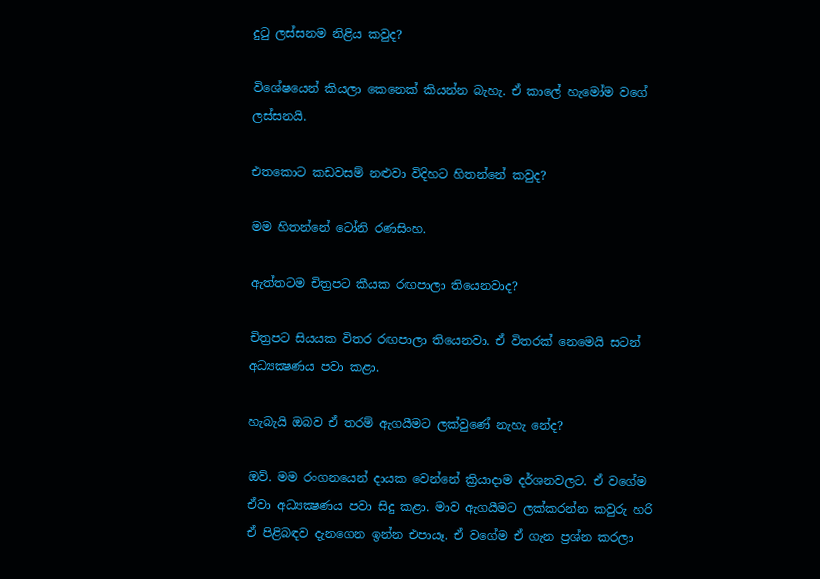දුටු ලස්‌සනම නිළිය කවුද?

විශේෂයෙන් කියලා කෙනෙක්‌ කියන්න බැහැ. ඒ කාලේ හැමෝම වගේ ලස්‌සනයි.

එතකොට කඩවසම් නළුවා විදිහට හිතන්නේ කවුද?

මම හිතන්නේ ටෝනි රණසිංහ.

ඇත්තටම චිත්‍රපට කීයක රඟපාලා තියෙනවාද?

චිත්‍රපට සියයක විතර රඟපාලා තියෙනවා. ඒ විතරක්‌ නෙමෙයි සටන් අධ්‍යක්‍ෂණය පවා කළා.

හැබැයි ඔබව ඒ තරම් ඇගයීමට ලක්‌වුණේ නැහැ නේද?

ඔව්. මම රංගනයෙන් දායක වෙන්නේ ක්‍රියාදාම දර්ශනවලට. ඒ වගේම ඒවා අධ්‍යක්‍ෂණය පවා සිදු කළා. මාව ඇගයීමට ලක්‌කරන්න කවුරු හරි ඒ පිළිබඳව දැනගෙන ඉන්න එපායෑ. ඒ වගේම ඒ ගැන ප්‍රශ්න කරලා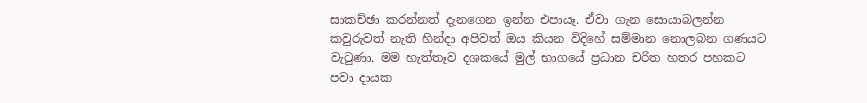සාකච්ඡා කරන්නත් දැනගෙන ඉන්න එපායෑ. ඒවා ගැන සොයාබලන්න කවුරුවත් නැති හින්දා අපිවත් ඔය කියන විදිහේ සම්මාන නොලබන ගණයට වැටුණා. මම හැත්තෑව දශකයේ මුල් භාගයේ ප්‍රධාන චරිත හතර පහකට පවා දායක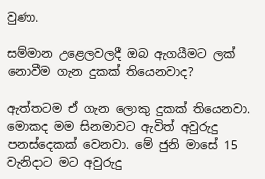වුණා.

සම්මාන උළෙලවලදී ඔබ ඇගයීමට ලක්‌ නොවීම ගැන දුකක්‌ තියෙනවාද?

ඇත්තටම ඒ ගැන ලොකු දුකක්‌ තියෙනවා. මොකද මම සිනමාවට ඇවිත් අවුරුදු පනස්‌දෙකක්‌ වෙනවා. මේ ජුනි මාසේ 15 වැනිදාට මට අවුරුදු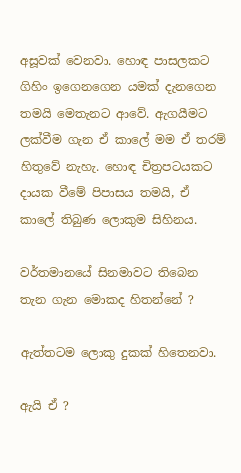අසූවක්‌ වෙනවා. හොඳ පාසලකට ගිහිං ඉගෙනගෙන යමක්‌ දැනගෙන තමයි මෙතැනට ආවේ. ඇගයීමට ලක්‌වීම ගැන ඒ කාලේ මම ඒ තරම් හිතුවේ නැහැ. හොඳ චිත්‍රපටයකට දායක වීමේ පිපාසය තමයි, ඒ කාලේ තිබුණ ලොකුම සිහිනය.

වර්තමානයේ සිනමාවට තිබෙන තැන ගැන මොකද හිතන්නේ ?

ඇත්තටම ලොකු දුකක්‌ හිතෙනවා.

ඇයි ඒ ?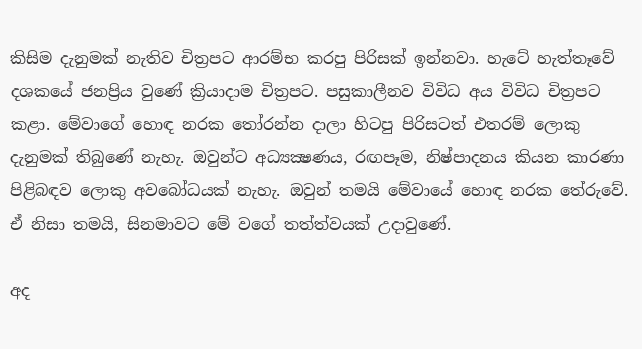කිසිම දැනුමක්‌ නැතිව චිත්‍රපට ආරම්භ කරපු පිරිසක්‌ ඉන්නවා. හැටේ හැත්තෑවේ දශකයේ ජනප්‍රිය වුණේ ක්‍රියාදාම චිත්‍රපට. පසුකාලීනව විවිධ අය විවිධ චිත්‍රපට කළා. මේවාගේ හොඳ නරක තෝරන්න දාලා හිටපු පිරිසටත් එතරම් ලොකු දැනුමක්‌ තිබුණේ නැහැ. ඔවුන්ට අධ්‍යක්‍ෂණය, රඟපෑම, නිෂ්පාදනය කියන කාරණා පිළිබඳව ලොකු අවබෝධයක්‌ නැහැ. ඔවුන් තමයි මේවායේ හොඳ නරක තේරුවේ. ඒ නිසා තමයි, සිනමාවට මේ වගේ තත්ත්වයක්‌ උදාවුණේ.

අද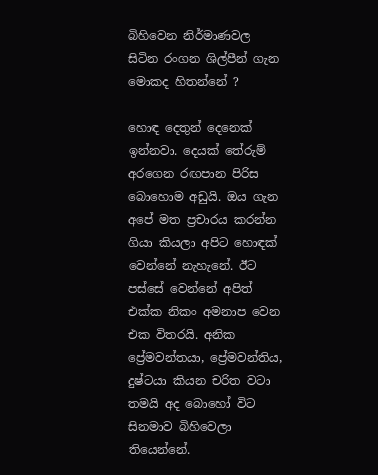බිහිවෙන නිර්මාණවල සිටින රංගන ශිල්පීන් ගැන මොකද හිතන්නේ ?

හොඳ දෙතුන් දෙනෙක්‌ ඉන්නවා. දෙයක්‌ තේරුම් අරගෙන රඟපාන පිරිස බොහොම අඩුයි. ඔය ගැන අපේ මත ප්‍රචාරය කරන්න ගියා කියලා අපිට හොඳක්‌ වෙන්නේ නැහැනේ. ඊට පස්‌සේ වෙන්නේ අපිත් එක්‌ක නිකං අමනාප වෙන එක විතරයි. අනික ප්‍රේමවන්තයා, ප්‍රේමවන්තිය, දුෂ්ටයා කියන චරිත වටා තමයි අද බොහෝ විට සිනමාව බිහිවෙලා තියෙන්නේ.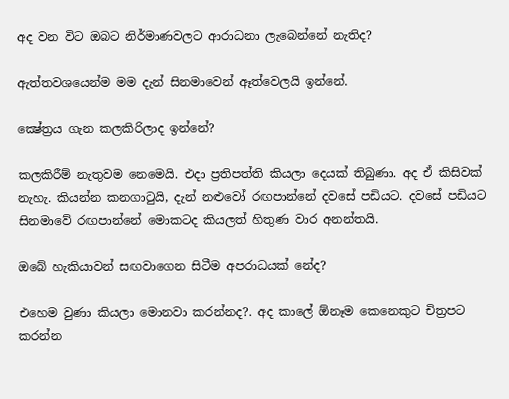අද වන විට ඔබට නිර්මාණවලට ආරාධනා ලැබෙන්නේ නැතිද?

ඇත්තවශයෙන්ම මම දැන් සිනමාවෙන් ඈත්වෙලයි ඉන්නේ.

ක්‍ෂේත්‍රය ගැන කලකිරිලාද ඉන්නේ?

කලකිරීම් නැතුවම නෙමෙයි. එදා ප්‍රතිපත්ති කියලා දෙයක්‌ තිබුණා. අද ඒ කිසිවක්‌ නැහැ. කියන්න කනගාටුයි, දැන් නළුවෝ රඟපාන්නේ දවසේ පඩියට. දවසේ පඩියට සිනමාවේ රඟපාන්නේ මොකටද කියලත් හිතුණ වාර අනන්තයි.

ඔබේ හැකියාවන් සඟවාගෙන සිටීම අපරාධයක්‌ නේද?

එහෙම වුණා කියලා මොනවා කරන්නද?. අද කාලේ ඕනෑම කෙනෙකුට චිත්‍රපට කරන්න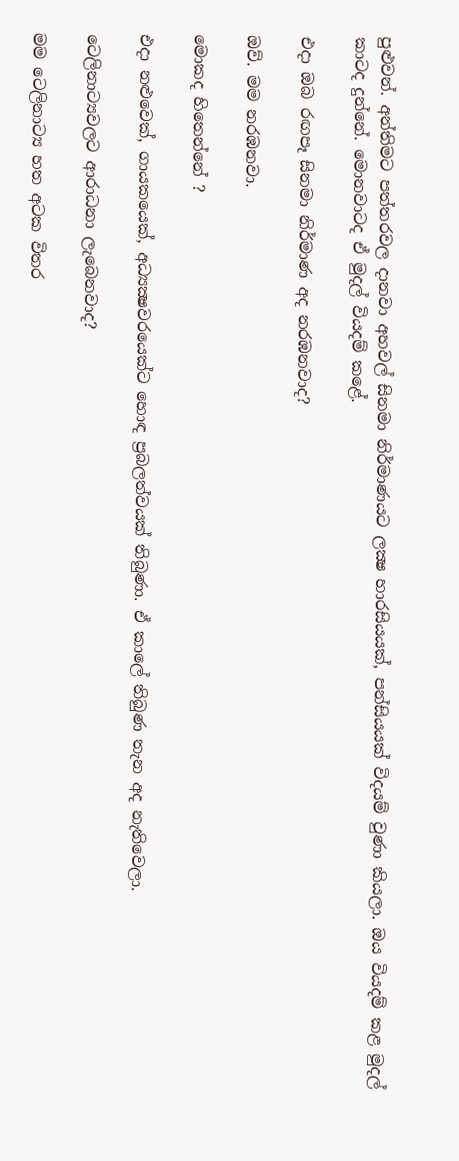පුළුවන්. අන්තිමට පත්තරවල දානවා අහවල් සිනමා නිර්මාණයට ලක්‍ෂ හාරසියයක්‌, පන්සියයක්‌ විදයම් වුණා කියලා. ඔය වියදම් කළ මුදල් කාටද දුන්නේ. මොනවාටද ඒ මුදල් වියදම් කළේ.

එදා ඔබ රඟපෑ සිනමා නිර්මාණ අද නරඹනවාද?

ඔව්. මම නරඹනවා.

මොකද හිතෙන්නේ ?

එදා නළුවෙක්‌, ගායකයෙක්‌, අධ්‍යක්‍ෂවරයෙක්‌ට හොඳ ප්‍රබලත්වයක්‌ තිබුණා. ඒ කාලේ තිබුණ තැන අද නැතිවෙලා.

ටෙලිනාට්‍යවලට ආරාධනා ලැබෙනවාද?

මම ටෙලිනාට්‍ය හත අටක විතර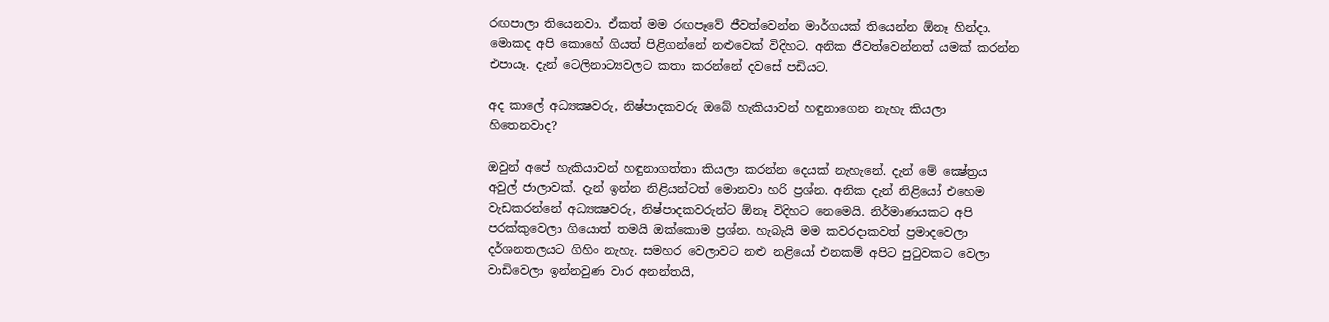රඟපාලා තියෙනවා. ඒකත් මම රඟපෑවේ ජීවත්වෙන්න මාර්ගයක්‌ තියෙන්න ඕනෑ හින්දා. මොකද අපි කොහේ ගියත් පිළිගන්නේ නළුවෙක්‌ විදිහට. අනික ජීවත්වෙන්නත් යමක්‌ කරන්න එපායෑ. දැන් ටෙලිනාට්‍යවලට කතා කරන්නේ දවසේ පඩියට.

අද කාලේ අධ්‍යක්‍ෂවරු, නිෂ්පාදකවරු ඔබේ හැකියාවන් හඳුනාගෙන නැහැ කියලා හිතෙනවාද?

ඔවුන් අපේ හැකියාවන් හඳුනාගත්තා කියලා කරන්න දෙයක්‌ නැහැනේ. දැන් මේ ක්‍ෂේත්‍රය අවුල් ජාලාවක්‌. දැන් ඉන්න නිළියන්ටත් මොනවා හරි ප්‍රශ්න. අනික දැන් නිළියෝ එහෙම වැඩකරන්නේ අධ්‍යක්‍ෂවරු, නිෂ්පාදකවරුන්ට ඕනෑ විදිහට නෙමෙයි. නිර්මාණයකට අපි පරක්‌කුවෙලා ගියොත් තමයි ඔක්‌කොම ප්‍රශ්න. හැබැයි මම කවරදාකවත් ප්‍රමාදවෙලා දර්ශනතලයට ගිහිං නැහැ. සමහර වෙලාවට නළු නළියෝ එනකම් අපිට පුටුවකට වෙලා වාඩිවෙලා ඉන්නවුණ වාර අනන්තයි,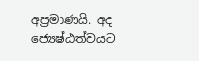අප්‍රමාණයි. අද ජ්‍යෙෂ්ඨත්වයට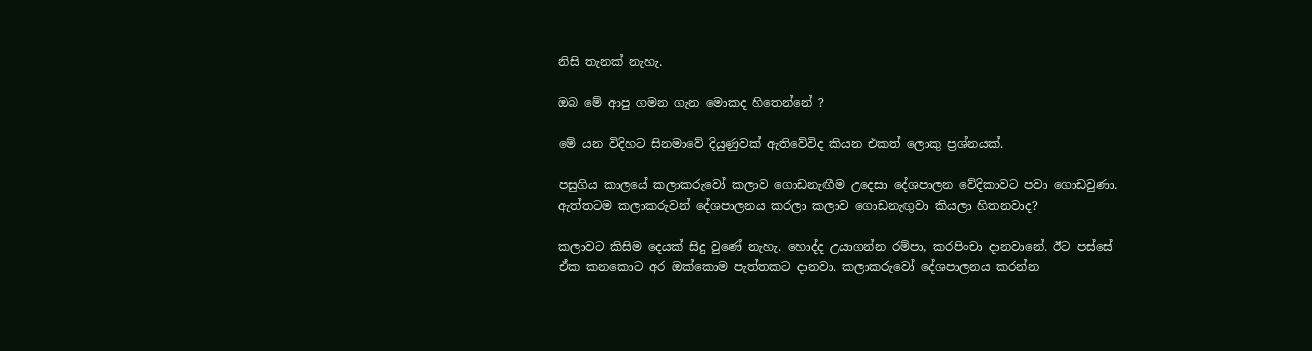නිසි තැනක්‌ නැහැ.

ඔබ මේ ආපු ගමන ගැන මොකද හිතෙන්නේ ?

මේ යන විදිහට සිනමාවේ දියුණුවක්‌ ඇතිවේවිද කියන එකත් ලොකු ප්‍රශ්නයක්‌.

පසුගිය කාලයේ කලාකරුවෝ කලාව ගොඩනැඟීම උදෙසා දේශපාලන වේදිකාවට පවා ගොඩවුණා. ඇත්තටම කලාකරුවන් දේශපාලනය කරලා කලාව ගොඩනැඟුවා කියලා හිතනවාද?

කලාවට කිසිම දෙයක්‌ සිදු වුණේ නැහැ. හොද්ද උයාගන්න රම්පා, කරපිංචා දානවානේ. ඊට පස්‌සේ ඒක කනකොට අර ඔක්‌කොම පැත්තකට දානවා. කලාකරුවෝ දේශපාලනය කරන්න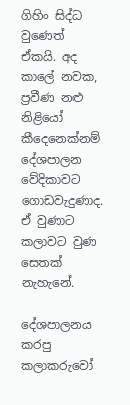ගිහිං සිද්ධ වුණෙත් ඒකයි. අද කාලේ නවක, ප්‍රවීණ නළු නිළියෝ කීදෙනෙක්‌නම් දේශපාලන වේදිකාවට ගොඩවැදුණාද. ඒ වුණාට කලාවට වුණ සෙතක්‌ නැහැනේ.

දේශපාලනය කරපු කලාකරුවෝ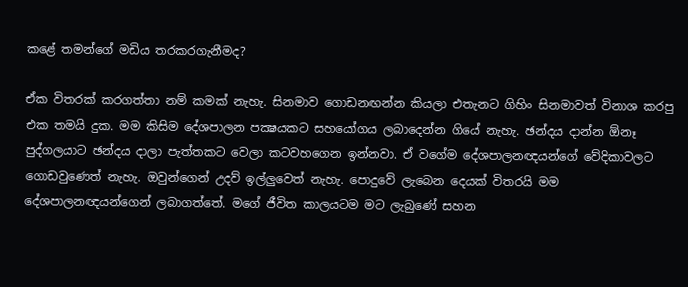කළේ තමන්ගේ මඩිය තරකරගැනීමද?

ඒක විතරක්‌ කරගත්තා නම් කමක්‌ නැහැ. සිනමාව ගොඩනඟන්න කියලා එතැනට ගිහිං සිනමාවත් විනාශ කරපු එක තමයි දුක. මම කිසිම දේශපාලන පක්‍ෂයකට සහයෝගය ලබාදෙන්න ගියේ නැහැ. ඡන්දය දාන්න ඕනෑ පුද්ගලයාට ඡන්දය දාලා පැත්තකට වෙලා කටවහගෙන ඉන්නවා. ඒ වගේම දේශපාලනඥයන්ගේ වේදිකාවලට ගොඩවුණෙත් නැහැ. ඔවුන්ගෙන් උදව් ඉල්ලුවෙත් නැහැ. පොදුවේ ලැබෙන දෙයක්‌ විතරයි මම දේශපාලනඥයන්ගෙන් ලබාගත්තේ. මගේ ජීවිත කාලයටම මට ලැබුණේ සහන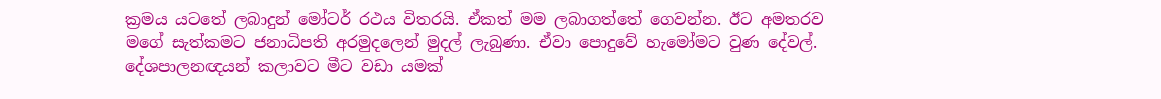ක්‍රමය යටතේ ලබාදුන් මෝටර් රථය විතරයි. ඒකත් මම ලබාගත්තේ ගෙවන්න. ඊට අමතරව මගේ සැත්කමට ජනාධිපති අරමුදලෙන් මුදල් ලැබුණා. ඒවා පොදුවේ හැමෝමට වුණ දේවල්. දේශපාලනඥයන් කලාවට මීට වඩා යමක්‌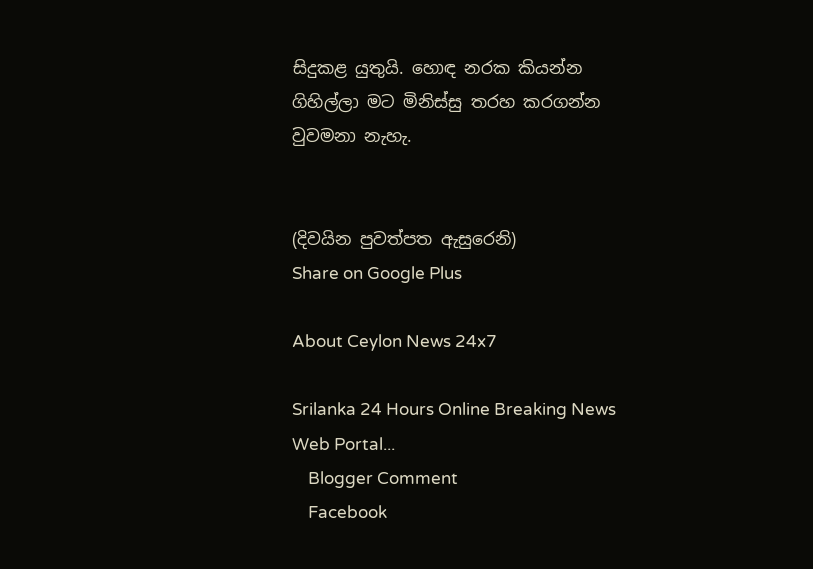සිදුකළ යුතුයි. හොඳ නරක කියන්න ගිහිල්ලා මට මිනිස්‌සු තරහ කරගන්න වුවමනා නැහැ.


(දිවයින පුවත්පත ඇසුරෙනි)
Share on Google Plus

About Ceylon News 24x7

Srilanka 24 Hours Online Breaking News Web Portal...
    Blogger Comment
    Facebook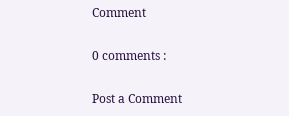Comment

0 comments :

Post a Comment